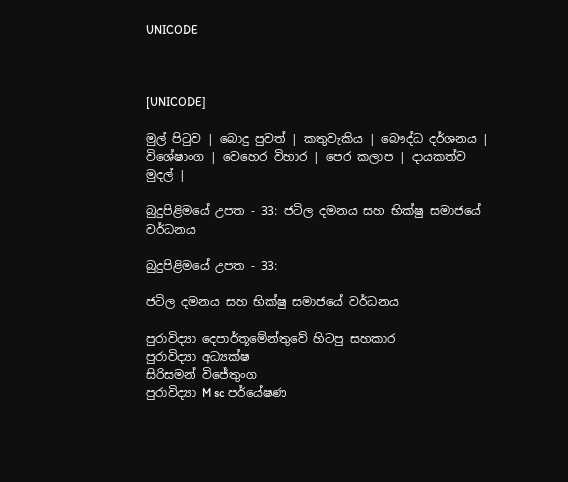UNICODE



[UNICODE]

මුල් පිටුව | බොදු පුවත් | කතුවැකිය | බෞද්ධ දර්ශනය | විශේෂාංග | වෙහෙර විහාර | පෙර කලාප | දායකත්ව මුදල් |

බුදුපිළිමයේ උපත - 33: ජටිල දමනය සහ භික්ෂු සමාජයේ වර්ධනය

බුදුපිළිමයේ උපත - 33:

ජටිල දමනය සහ භික්ෂු සමාජයේ වර්ධනය

පුරාවිද්‍යා දෙපාර්තූමේන්තුවේ හිටපු සහකාර
පුරාවිද්‍යා අධ්‍යක්ෂ
සිරිසමන් විජේතුංග
පුරාවිද්‍යා M sc පර්යේෂණ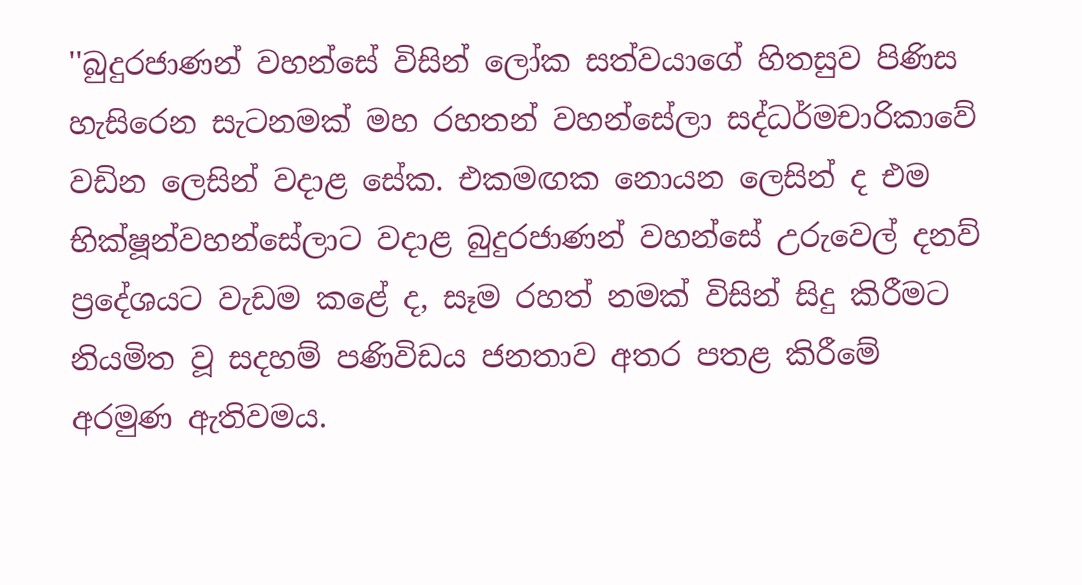''බුදුරජාණන් වහන්සේ විසින් ලෝක සත්වයාගේ හිතසුව පිණිස හැසිරෙන සැටනමක් මහ රහතන් වහන්සේලා සද්ධර්මචාරිකාවේ වඩින ලෙසින් වදාළ සේක. එකමඟක නොයන ලෙසින් ද එම භික්ෂූන්වහන්සේලාට වදාළ බුදුරජාණන් වහන්සේ උරුවෙල් දනව් ප්‍රදේශයට වැඩම කළේ ද, සෑම රහත් නමක් විසින් සිදු කිරීමට නියමිත වූ සදහම් පණිවිඩය ජනතාව අතර පතළ කිරීමේ අරමුණ ඇතිවමය.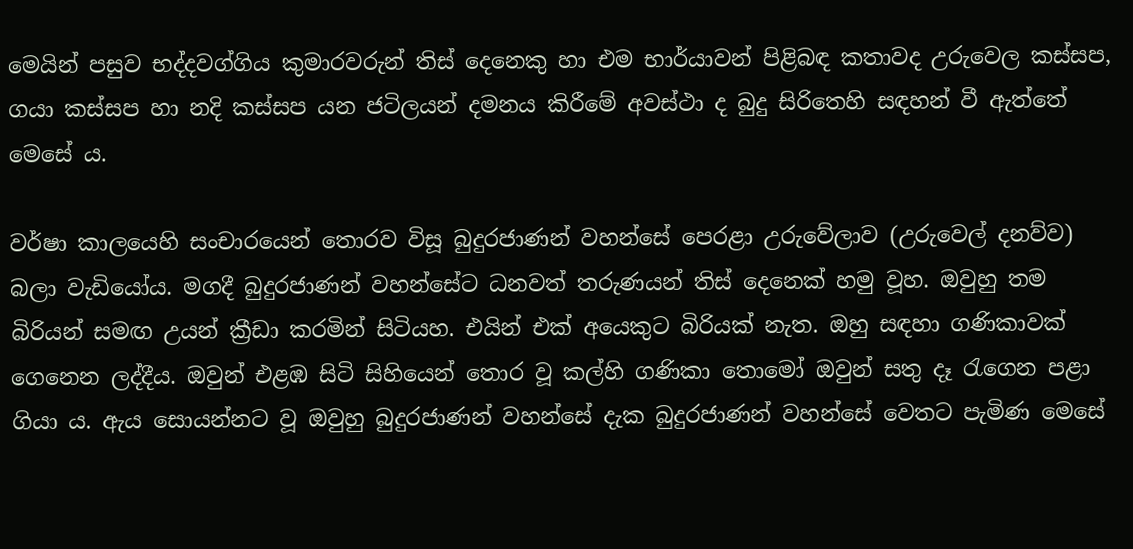මෙයින් පසුව භද්දවග්ගිය කුමාරවරුන් තිස් දෙනෙකු හා එම භාර්යාවන් පිළිබඳ කතාවද උරුවෙල කස්සප, ගයා කස්සප හා නදි කස්සප යන ජටිලයන් දමනය කිරීමේ අවස්ථා ද බුදු සිරිතෙහි සඳහන් වී ඇත්තේ මෙසේ ය.

වර්ෂා කාලයෙහි සංචාරයෙන් තොරව විසූ බුදුරජාණන් වහන්සේ පෙරළා උරුවේලාව (උරුවෙල් දනව්ව) බලා වැඩියෝය. මගදී බුදුරජාණන් වහන්සේට ධනවත් තරුණයන් තිස් දෙනෙක් හමු වූහ. ඔවුහු තම බිරියන් සමඟ උයන් ක්‍රීඩා කරමින් සිටියහ. එයින් එක් අයෙකුට බිරියක් නැත. ඔහු සඳහා ගණිකාවක් ගෙනෙන ලද්දීය. ඔවුන් එළඹ සිටි සිහියෙන් තොර වූ කල්හි ගණිකා තොමෝ ඔවුන් සතු දෑ රැගෙන පළා ගියා ය. ඇය සොයන්නට වූ ඔවුහු බුදුරජාණන් වහන්සේ දැක බුදුරජාණන් වහන්සේ වෙතට පැමිණ මෙසේ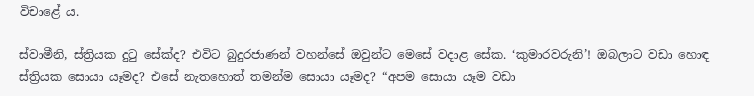විචාළේ ය.

ස්වාමීනි, ස්ත්‍රියක දුටු සේක්ද? එවිට බුදුරජාණන් වහන්සේ ඔවුන්ට මෙසේ වදාළ සේක. ‘කුමාරවරුනි’! ඔබලාට වඩා හොඳ ස්ත්‍රියක සොයා යෑමද? එසේ නැතහොත් තමන්ම සොයා යෑමද? “අපම සොයා යෑම වඩා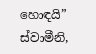හොඳයි” ස්වාමීනි,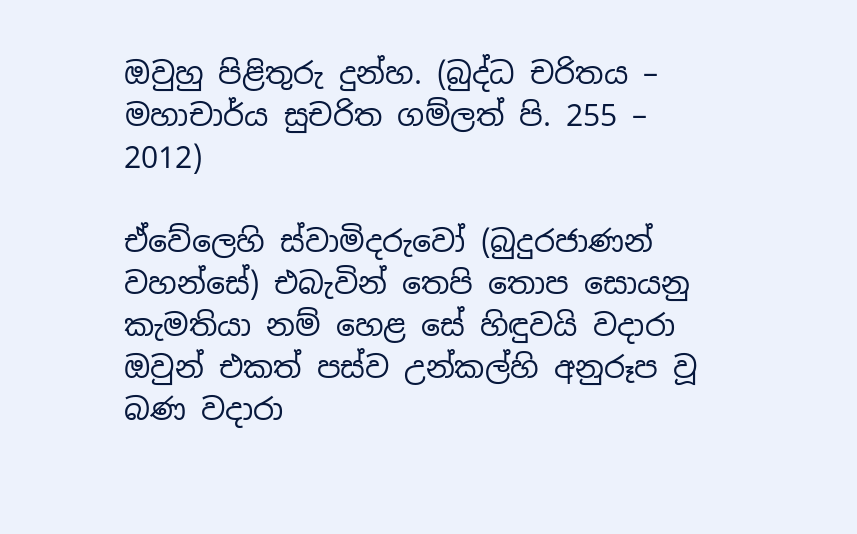ඔවුහු පිළිතුරු දුන්හ. (බුද්ධ චරිතය – මහාචාර්ය සුචරිත ගම්ලත් පි. 255 – 2012)

ඒවේලෙහි ස්වාමිදරුවෝ (බුදුරජාණන් වහන්සේ) එබැවින් තෙපි තොප සොයනු කැමතියා නම් හෙළ සේ හිඳුවයි වදාරා ඔවුන් එකත් පස්ව උන්කල්හි අනුරූප වූ බණ වදාරා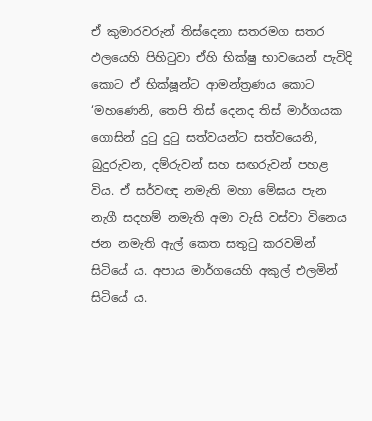ඒ කුමාරවරුන් තිස්දෙනා සතරමග සතර ඵලයෙහි පිහිටුවා ඒහි භික්ෂු භාවයෙන් පැවිදි කොට ඒ භික්ෂූන්ට ආමන්ත්‍රණය කොට ‘මහණෙනි, තෙපි තිස් දෙනද තිස් මාර්ගයක ගොසින් දුටු දුටු සත්වයන්ට සත්වයෙනි, බුදුරුවන, දම්රුවන් සහ සඟරුවන් පහළ විය. ඒ සර්වඥ නමැති මහා මේඝය පැන නැගී සදහම් නමැති අමා වැසි වස්වා විනෙය ජන නමැති ඇල් කෙත සතුටු කරවමින් සිටියේ ය. අපාය මාර්ගයෙහි අකුල් එලමින් සිටියේ ය.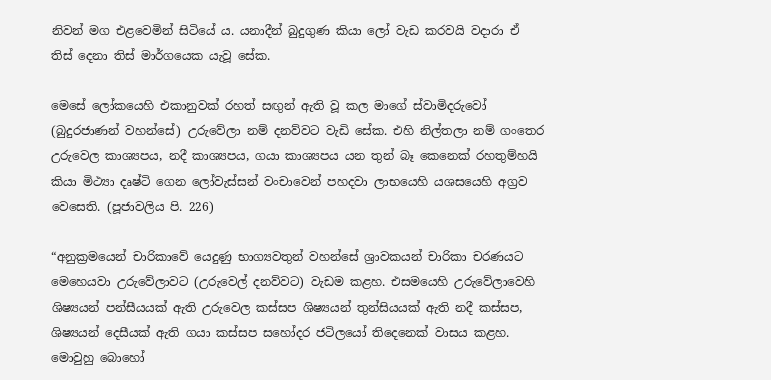නිවන් මග එළවෙමින් සිටියේ ය. යනාදීන් බුදුගුණ කියා ලෝ වැඩ කරවයි වදාරා ඒ තිස් දෙනා තිස් මාර්ගයෙක යැවූ සේක.

මෙසේ ලෝකයෙහි එකානුවක් රහත් සඟුන් ඇති වූ කල මාගේ ස්වාමිදරුවෝ (බුදුරජාණන් වහන්සේ) උරුවේලා නම් දනව්වට වැඩි සේක. එහි නිල්තලා නම් ගංතෙර උරුවෙල කාශ්‍යපය, නදී කාශ්‍යපය, ගයා කාශ්‍යපය යන තුන් බෑ කෙනෙක් රහතුම්හයි කියා මිථ්‍යා දෘෂ්ටි ගෙන ලෝවැස්සන් වංචාවෙන් පහදවා ලාභයෙහි යශසයෙහි අග්‍රව වෙසෙති. (පූජාවලිය පි. 226)

“අනුක්‍රමයෙන් චාරිකාවේ යෙදුණු භාග්‍යවතුන් වහන්සේ ශ්‍රාවකයන් චාරිකා චරණයට මෙහෙයවා උරුවේලාවට (උරුවෙල් දනව්වට) වැඩම කළහ. එසමයෙහි උරුවේලාවෙහි ශිෂ්‍යයන් පන්සීයයක් ඇති උරුවෙල කස්සප ශිෂ්‍යයන් තුන්සියයක් ඇති නදී කස්සප, ශිෂ්‍යයන් දෙසීයක් ඇති ගයා කස්සප සහෝදර ජටිලයෝ තිදෙනෙක් වාසය කළහ. මොවුහු බොහෝ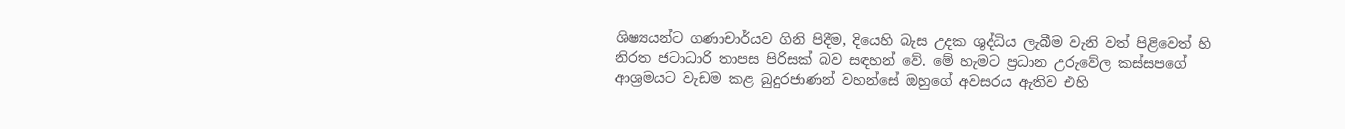ශිෂ්‍යයන්ට ගණාචාර්යව ගිනි පිදීම, දියෙහි බැස උදක ශුද්ධිය ලැබීම වැනි වත් පිළිවෙත් හි නිරත ජටාධාරි තාපස පිරිසක් බව සඳහන් වේ. මේ හැමට ප්‍රධාන උරුවේල කස්සපගේ ආශ්‍රමයට වැඩම කළ බුදුරජාණන් වහන්සේ ඔහුගේ අවසරය ඇතිව එහි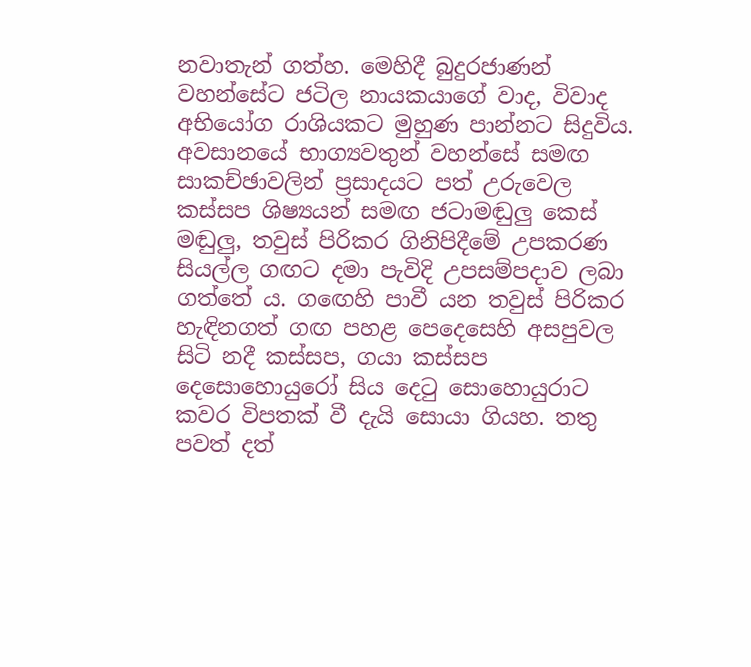නවාතැන් ගත්හ. මෙහිදී බුදුරජාණන් වහන්සේට ජටිල නායකයාගේ වාද, විවාද අභියෝග රාශියකට මුහුණ පාන්නට සිදුවිය. අවසානයේ භාග්‍යවතුන් වහන්සේ සමඟ සාකච්ඡාවලින් ප්‍රසාදයට පත් උරුවෙල කස්සප ශිෂ්‍යයන් සමඟ ජටාමඬුලු කෙස් මඬුලු, තවුස් පිරිකර ගිනිපිදීමේ උපකරණ සියල්ල ගඟට දමා පැවිදි උපසම්පදාව ලබා ගත්තේ ය. ගඟෙහි පාවී යන තවුස් පිරිකර හැඳිනගත් ගඟ පහළ පෙදෙසෙහි අසපුවල සිටි නදී කස්සප, ගයා කස්සප දෙසොහොයුරෝ සිය දෙටු සොහොයුරාට කවර විපතක් වී දැයි සොයා ගියහ. තතු පවත් දත්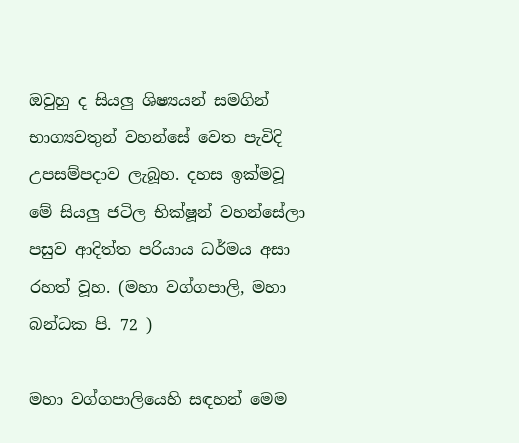ඔවුහු ද සියලු ශිෂ්‍යයන් සමගින් භාග්‍යවතුන් වහන්සේ වෙත පැවිදි උපසම්පදාව ලැබූහ. දහස ඉක්මවූ මේ සියලු ජටිල භික්ෂූන් වහන්සේලා පසුව ආදිත්ත පරියාය ධර්මය අසා රහත් වූහ. (මහා වග්ගපාලි, මහා බන්ධක පි. 72 )

මහා වග්ගපාලියෙහි සඳහන් මෙම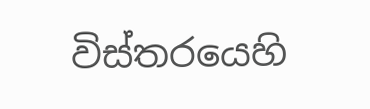විස්තරයෙහි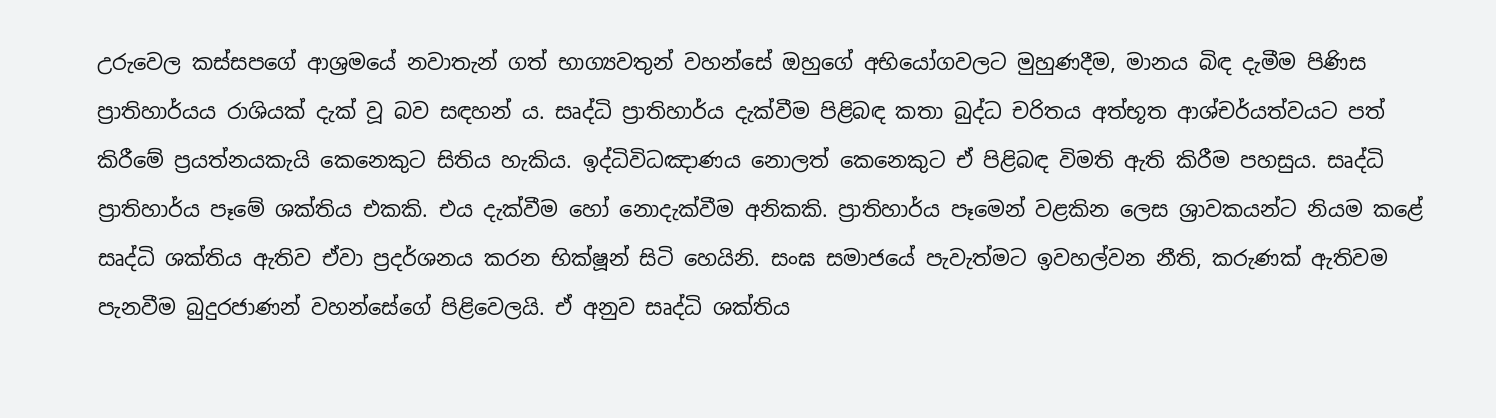උරුවෙල කස්සපගේ ආශ්‍රමයේ නවාතැන් ගත් භාග්‍යවතුන් වහන්සේ ඔහුගේ අභියෝගවලට මුහුණදීම, මානය බිඳ දැමීම පිණිස ප්‍රාතිහාර්යය රාශියක් දැක් වූ බව සඳහන් ය. සෘද්ධි ප්‍රාතිහාර්ය දැක්වීම පිළිබඳ කතා බුද්ධ චරිතය අත්භූත ආශ්චර්යත්වයට පත් කිරීමේ ප්‍රයත්නයකැයි කෙනෙකුට සිතිය හැකිය. ඉද්ධිවිධඤාණය නොලත් කෙනෙකුට ඒ පිළිබඳ විමති ඇති කිරීම පහසුය. සෘද්ධි ප්‍රාතිහාර්ය පෑමේ ශක්තිය එකකි. එය දැක්වීම හෝ නොදැක්වීම අනිකකි. ප්‍රාතිහාර්ය පෑමෙන් වළකින ලෙස ශ්‍රාවකයන්ට නියම කළේ සෘද්ධි ශක්තිය ඇතිව ඒවා ප්‍රදර්ශනය කරන භික්ෂූන් සිටි හෙයිනි. සංඝ සමාජයේ පැවැත්මට ඉවහල්වන නීති, කරුණක් ඇතිවම පැනවීම බුදුරජාණන් වහන්සේගේ පිළිවෙලයි. ඒ අනුව සෘද්ධි ශක්තිය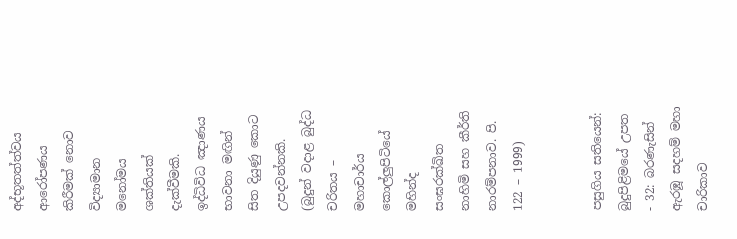අද්භූතත්ත්වය ආරෝපණය කිරීමක් නොව විද්‍යාමාන මනෝමය ශක්තියක් දැක්වීමකි. ඉද්ධිවිධ ඤාණය භාවනා මඟින් සිත දියුණු කොට උපදවන්නකි. (බුදුන් වදාළ බුද්ධ චරිතය – මහාචාර්ය කොල්ලුපිටියේ මහින්ද සංඝරක්ඛිත නාහිමි සහ කීර්ති නාරම්පනාව. පි. 122 – 1999)


පසුගිය සතියෙන්: බුදුපිළිමයේ උපත - 32: බරණැසින් ඇරඹූ සදහම් මහා චාරිකාව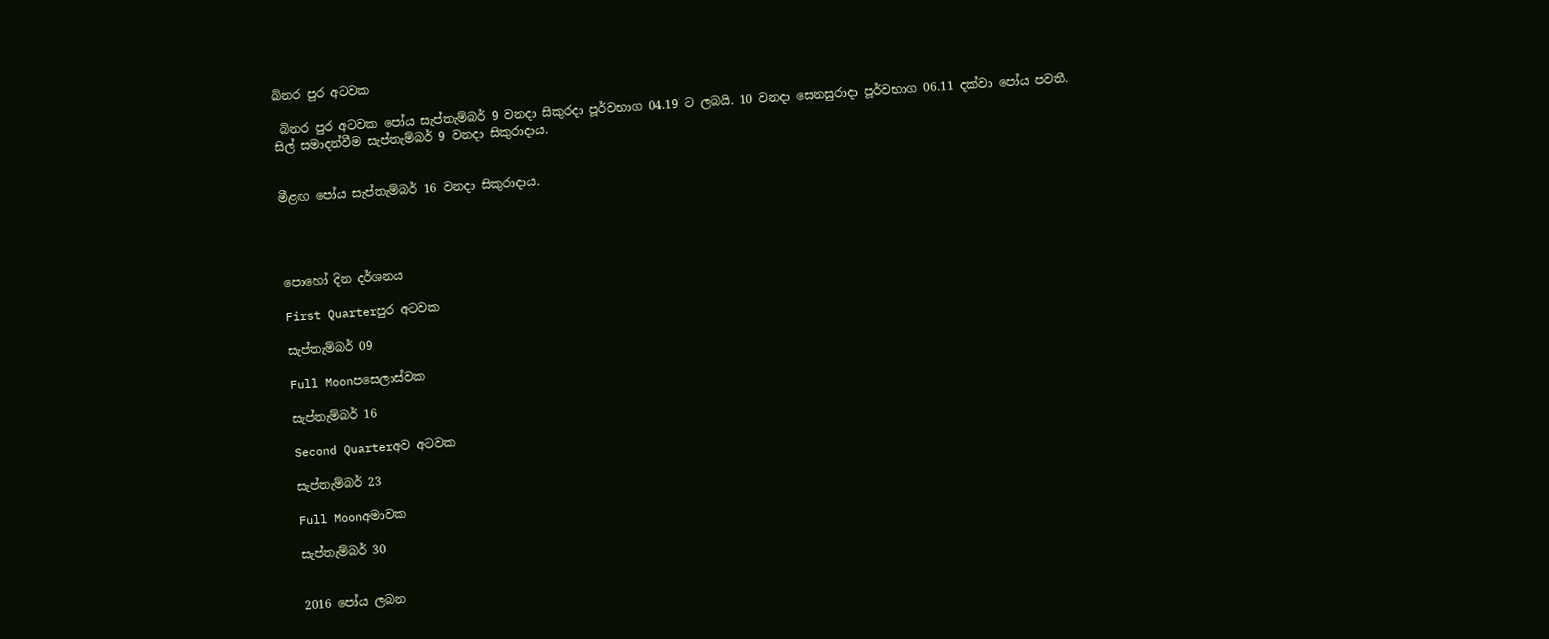බිනර පුර අටවක

 බිනර පුර අටවක පෝය සැප්තැම්බර් 9 වනදා සිකුරදා පූර්වභාග 04.19 ට ලබයි. 10 වනදා සෙනසුරාදා පූර්වභාග 06.11 දක්වා පෝය පවතී.
සිල් සමාදන්වීම සැප්තැම්බර් 9 වනදා සිකුරාදාය.


මීළඟ පෝය සැප්තැම්බර් 16 වනදා සිකුරාදාය.




පොහෝ දින දර්ශනය

First Quarterපුර අටවක

සැප්තැම්බර් 09

Full Moonපසෙලාස්වක

සැප්තැම්බර් 16

Second Quarterඅව අටවක

සැප්තැම්බර් 23

Full Moonඅමාවක

සැප්තැම්බර් 30


2016 පෝය ලබන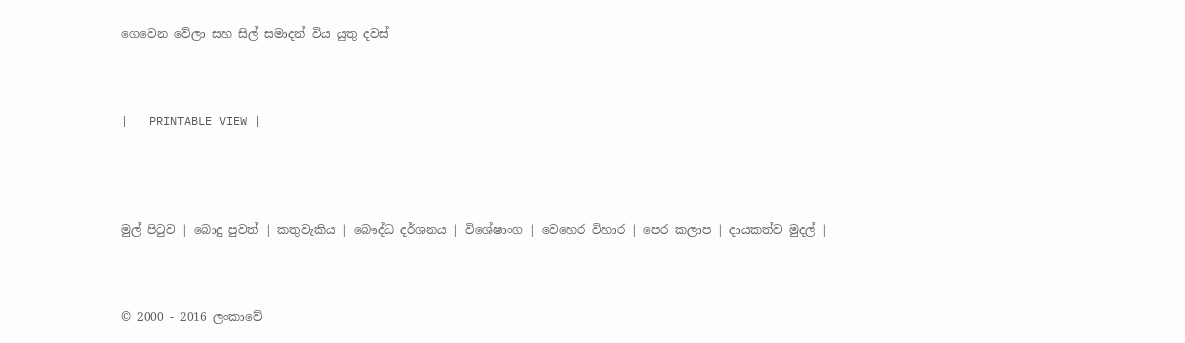ගෙවෙන වේලා සහ සිල් සමාදන් විය යුතු දවස්



|   PRINTABLE VIEW |




මුල් පිටුව | බොදු පුවත් | කතුවැකිය | බෞද්ධ දර්ශනය | විශේෂාංග | වෙහෙර විහාර | පෙර කලාප | දායකත්ව මුදල් |



© 2000 - 2016 ලංකාවේ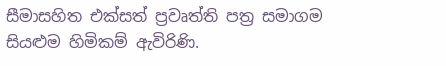සීමාසහිත එක්සත් ප්‍රවෘත්ති පත්‍ර සමාගම
සියළුම හිමිකම් ඇවිරිණි.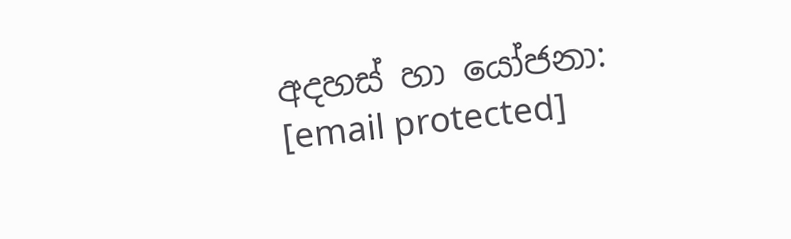අදහස් හා යෝජනා: [email protected]